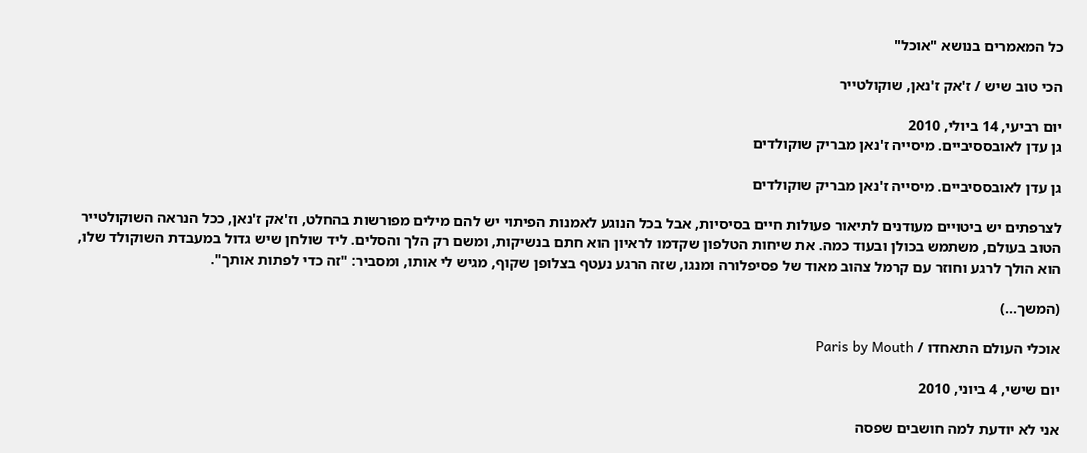כל המאמרים בנושא "אוכל"

הכי טוב שיש / ז'אק ז'נאן, שוקולטייר

יום רביעי, 14 ביולי, 2010
גן עדן לאובססיביים. מיסייה ז'נאן מבריק שוקולדים

גן עדן לאובססיביים. מיסייה ז'נאן מבריק שוקולדים

לצרפתים יש ביטויים מעודנים לתיאור פעולות חיים בסיסיות, אבל בכל הנוגע לאמנות הפיתוי יש להם מילים מפורשות בהחלט, וז'אק ז'נאן, ככל הנראה השוקולטייר הטוב בעולם, משתמש בכולן ובעוד כמה. את שיחות הטלפון שקדמו לראיון הוא חתם בנשיקות, ומשם רק הלך והסלים. ליד שולחן שיש גדול במעבדת השוקולד שלו, הוא הולך לרגע וחוזר עם קרמל צהוב מאוד של פסיפלורה ומנגו, שזה הרגע נעטף בצלופן שקוף, מגיש לי אותו, ומסביר: "זה כדי לפתות אותך".

(המשך…)

אוכלי העולם התאחדו / Paris by Mouth

יום שישי, 4 ביוני, 2010

אני לא יודעת למה חושבים שפסה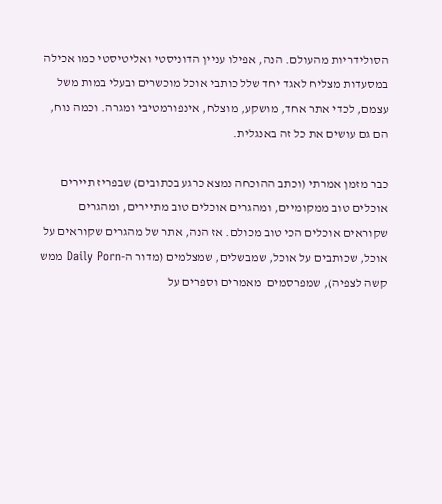הסולידריות מהעולם. הנה, אפילו עניין הדוניסטי ואליטיסטי כמו אכילה במסעדות מצליח לאגד יחד שלל כותבי אוכל מוכשרים ובעלי במות משל עצמם, לכדי אתר אחד, מושקע, מוצלח, אינפורמטיבי ומגרה. וכמה נוח, הם גם עושים את כל זה באנגלית.

כבר מזמן אמרתי (וכתב ההוכחה נמצא כרגע בכתובים) שבפריז תיירים אוכלים טוב ממקומיים, ומהגרים אוכלים טוב מתיירים, ומהגרים שקוראים אוכלים הכי טוב מכולם. אז הנה, אתר של מהגרים שקוראים על אוכל, שכותבים על אוכל, שמבשלים, שמצלמים (מדור ה-Daily Porn ממש קשה לצפיה), שמפרסמים  מאמרים וספרים על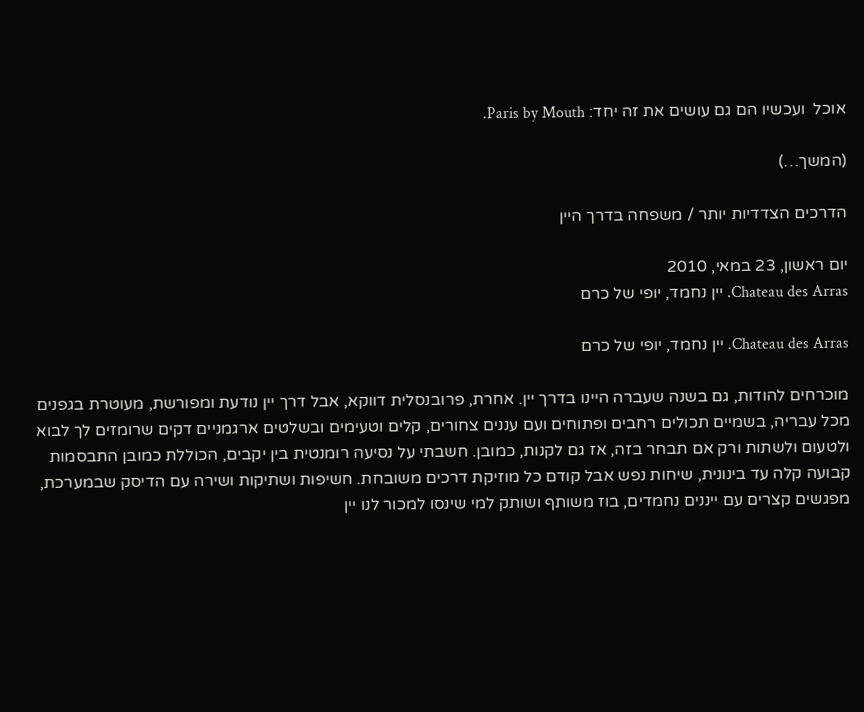אוכל  ועכשיו הם גם עושים את זה יחד: Paris by Mouth.

(המשך…)

הדרכים הצדדיות יותר / משפחה בדרך היין

יום ראשון, 23 במאי, 2010
Chateau des Arras. יין נחמד, יופי של כרם

Chateau des Arras. יין נחמד, יופי של כרם

מוכרחים להודות, גם בשנה שעברה היינו בדרך יין. אחרת, פרובנסלית דווקא, אבל דרך יין נודעת ומפורשת, מעוטרת בגפנים מכל עבריה, בשמיים תכולים רחבים ופתוחים ועם עננים צחורים, קלים וטעימים ובשלטים ארגמניים דקים שרומזים לך לבוא ולטעום ולשתות ורק אם תבחר בזה, אז גם לקנות, כמובן. חשבתי על נסיעה רומנטית בין יקבים, הכוללת כמובן התבסמות קבועה קלה עד בינונית, שיחות נפש אבל קודם כל מוזיקת דרכים משובחת. חשיפות ושתיקות ושירה עם הדיסק שבמערכת, מפגשים קצרים עם ייננים נחמדים, בוז משותף ושותק למי שינסו למכור לנו יין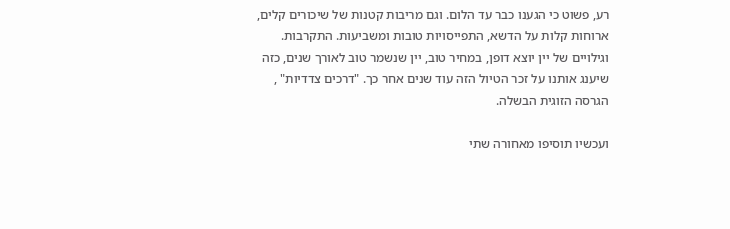רע, פשוט כי הגענו כבר עד הלום. וגם מריבות קטנות של שיכורים קלים, ארוחות קלות על הדשא, התפייסויות טובות ומשביעות. התקרבות. וגילויים של יין יוצא דופן, במחיר טוב, יין שנשמר טוב לאורך שנים, כזה שיענג אותנו על זכר הטיול הזה עוד שנים אחר כך. "דרכים צדדיות" , הגרסה הזוגית הבשלה.

ועכשיו תוסיפו מאחורה שתי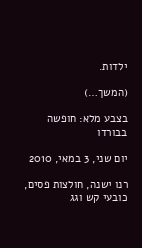ילדות.

(המשך…)

בצבע מלא: חופשה בבורדו

יום שני, 3 במאי, 2010

רנו ישנה, חולצות פסים, כובעי קש וגג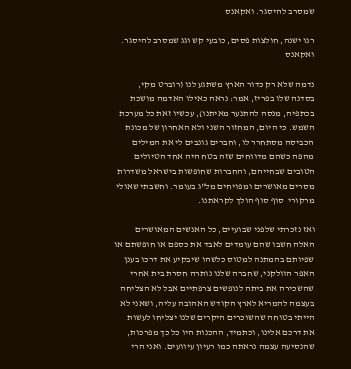שמסרב להיסגר. ואקאנס

רנו ישנה, חולצות פסים, כובעי קש וגג שמסרב להיסגר. ואקאנס

נדמה שלא רק כדור הארץ משתגע לנו (רוברט מקי, בסדנה שלו בפריז, אמר: נראה כאילו האדמה מושכת בכתפיה, מנסה להתנער מאיתנו), עכשיו זאת כל מערכת השמש. כי היום, המחזור השני ולא האחרון של מכונת הכביסה מסתחרר לו, וחברים גונבים לי את המילים מהפה כשהם מדווחים שזה בטח היה אחד הטיולים הטובים שבחייהם, והחברות שחופשות בישראל משדרות מסרים מאושרים ומפויחים מל"ג בעומר. וחשבתי שאולי מרקורי  סוף סוף הולך לקראתנו.

ואז נזכרתי שלפני שבועיים, כל האנשים המאושרים האלה חשבו שהם עומדים לאבד את כספם או חופשתם או שפיותם בהמתנה למטוס כלשהו שיבקיע את דרכו בענן האפר הוולקני, שחברה שלנו נותרה חסרת בית אחרי שהשכירה את ביתה לנופשים צרפתיים אבל לא הצליחה בעצמה להמריא לארץ הקודש האהובה עליה, ושאני לא הייתי בטוחה שהשוכרים היקרים שלנו יצליחו לעשות את דרכם אלינו, וכתמיד, ההכנות היו כל כך מפרכות, שהנסיעה עצמה נראתה כמו רעיון עיוועים. ואני הרי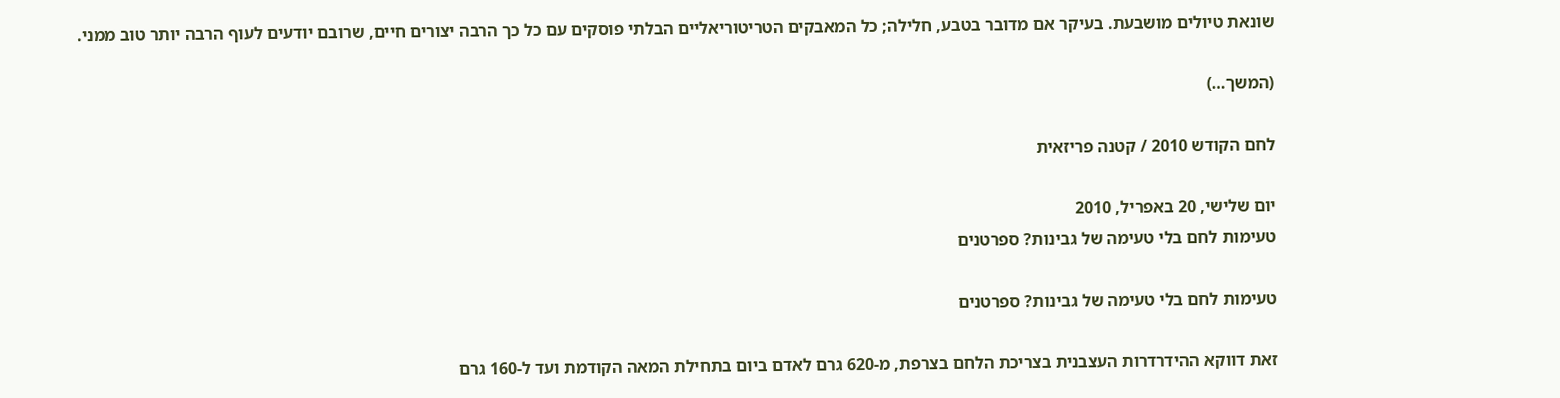שונאת טיולים מושבעת. בעיקר אם מדובר בטבע, חלילה; כל המאבקים הטריטוריאליים הבלתי פוסקים עם כל כך הרבה יצורים חיים, שרובם יודעים לעוף הרבה יותר טוב ממני.

(המשך…)

לחם הקודש 2010 / קטנה פריזאית

יום שלישי, 20 באפריל, 2010
טעימות לחם בלי טעימה של גבינות? ספרטנים

טעימות לחם בלי טעימה של גבינות? ספרטנים

זאת דווקא ההידרדרות העצבנית בצריכת הלחם בצרפת, מ-620 גרם לאדם ביום בתחילת המאה הקודמת ועד ל-160 גרם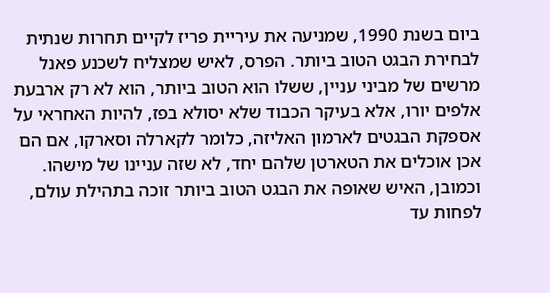ביום בשנת 1990, שמניעה את עיריית פריז לקיים תחרות שנתית לבחירת הבגט הטוב ביותר. הפרס, לאיש שמצליח לשכנע פאנל מרשים של מביני עניין, ששלו הוא הטוב ביותר, הוא לא רק ארבעת אלפים יורו, אלא בעיקר הכבוד שלא יסולא בפז, להיות האחראי על אספקת הבגטים לארמון האליזה, כלומר לקארלה וסארקו, אם הם אכן אוכלים את הטארטן שלהם יחד, לא שזה עניינו של מישהו. וכמובן, האיש שאופה את הבגט הטוב ביותר זוכה בתהילת עולם, לפחות עד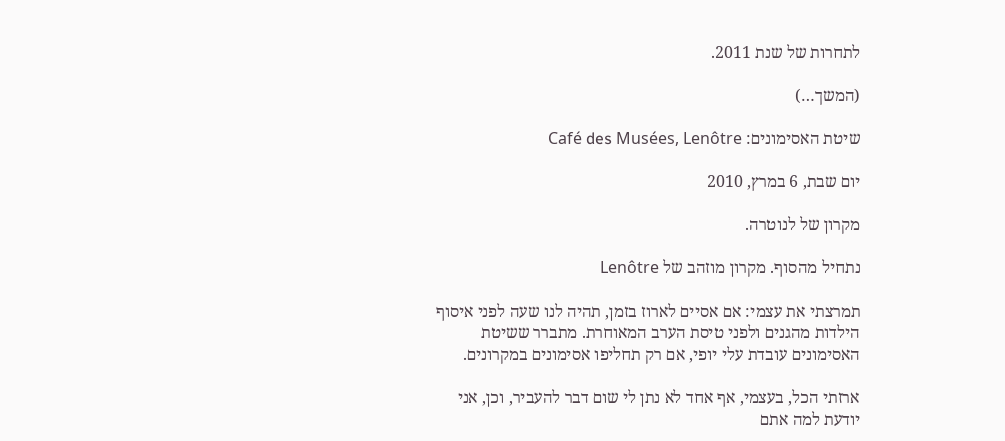לתחרות של שנת 2011.

(המשך…)

שיטת האסימונים: Café des Musées, Lenôtre

יום שבת, 6 במרץ, 2010

מקרון של לנוטרה.

נתחיל מהסוף. מקרון מוזהב של Lenôtre

תמרצתי את עצמי: אם אסיים לארוז בזמן, תהיה לנו שעה לפני איסוף הילדות מהגנים ולפני טיסת הערב המאוחרת. מתברר ששיטת האסימונים עובדת עלי יופי, אם רק תחליפו אסימונים במקרונים.

ארזתי הכל, בעצמי, אף אחד לא נתן לי שום דבר להעביר, וכן, אני יודעת למה אתם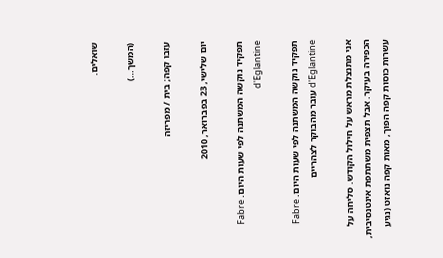שואלים.

(המשך…)

עזבו קפה; בית / מפריזה

יום שלישי, 23 בפברואר, 2010

תפקיד נוקשה המשתנה לפי שעות היום. Fabre d'Eglantine

תפקיד נוקשה המשתנה לפי שעות היום. Fabre d'Eglantine עובר מהבוקר לצהריים

אני מתנצלת מראש על חילול הקודש. סליחה על הכפירה בעיקר. אבל תצפית משתתפת אינטנסיבית, עשרות כוסות קפה הפוך, מאות קפה נואזט (נגיע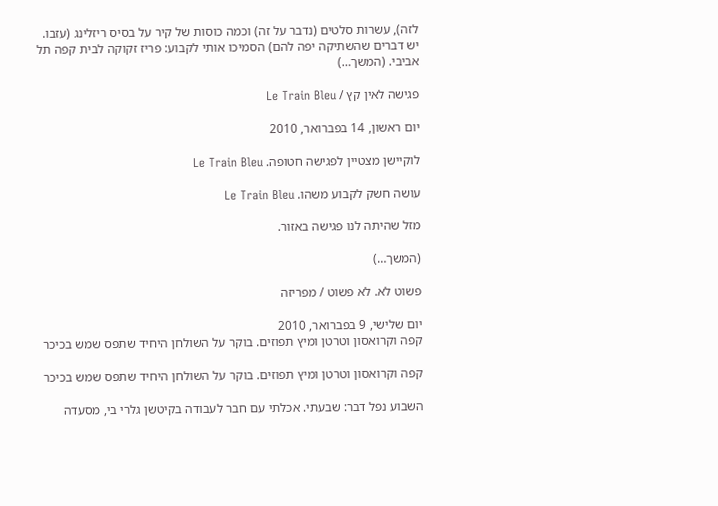לזה), עשרות סלטים (נדבר על זה) וכמה כוסות של קיר על בסיס ריזלינג (עזבו. יש דברים שהשתיקה יפה להם) הסמיכו אותי לקבוע: פריז זקוקה לבית קפה תל אביבי. (המשך…)

פגישה לאין קץ / Le Train Bleu

יום ראשון, 14 בפברואר, 2010

לוקיישן מצטיין לפגישה חטופה. Le Train Bleu

עושה חשק לקבוע משהו. Le Train Bleu

מזל שהיתה לנו פגישה באזור.

(המשך…)

פשוט לא. לא פשוט / מפריזה

יום שלישי, 9 בפברואר, 2010
קפה וקרואסון וטרטן ומיץ תפוזים. בוקר על השולחן היחיד שתפס שמש בכיכר

קפה וקרואסון וטרטן ומיץ תפוזים. בוקר על השולחן היחיד שתפס שמש בכיכר

השבוע נפל דבר: שבעתי. אכלתי עם חבר לעבודה בקיטשן גלרי בי, מסעדה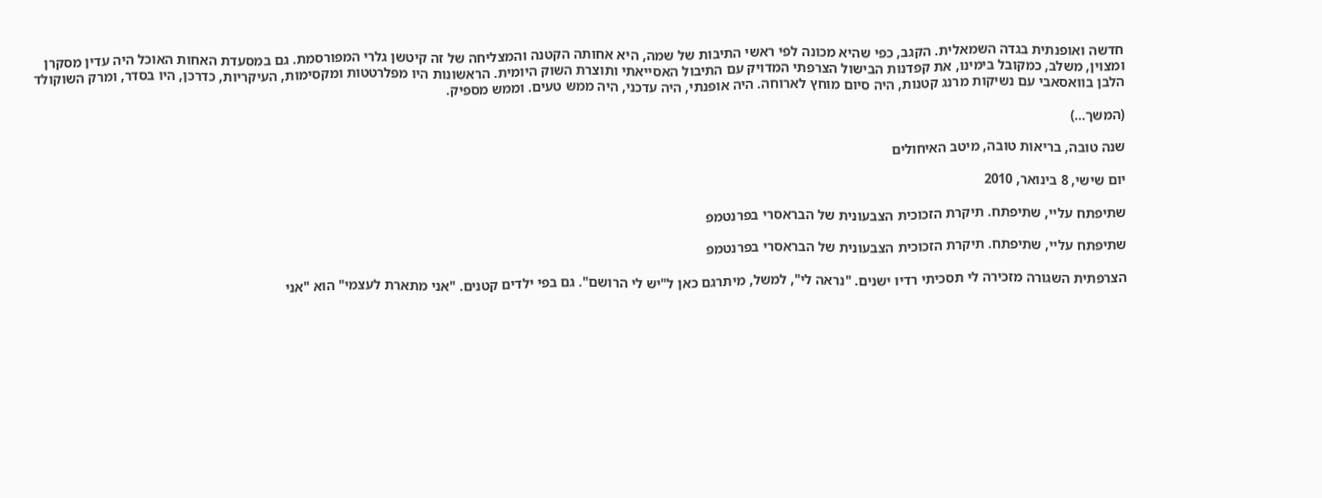חדשה ואופנתית בגדה השמאלית. הקגב, כפי שהיא מכונה לפי ראשי התיבות של שמה, היא אחותה הקטנה והמצליחה של זה קיטשן גלרי המפורסמת. גם במסעדת האחות האוכל היה עדין מסקרן ומצוין, משלב, כמקובל בימינו, את קפדנות הבישול הצרפתי המדויק עם התיבול האסייאתי ותוצרת השוק היומית. הראשונות היו מפלרטטות ומקסימות, העיקריות, כדרכן, היו בסדר, ומרק השוקולד הלבן בוואסאבי עם נשיקות מרנג קטנות, היה סיום מוחץ לארוחה. היה אופנתי, היה עדכני, היה ממש טעים. וממש מספיק.

(המשך…)

שנה טובה, בריאות טובה, מיטב האיחולים

יום שישי, 8 בינואר, 2010

שתיפתח עליי, שתיפתח. תיקרת הזכוכית הצבעונית של הבראסרי בפרנטמפ

שתיפתח עליי, שתיפתח. תיקרת הזכוכית הצבעונית של הבראסרי בפרנטמפ

הצרפתית השגורה מזכירה לי תסכיתי רדיו ישנים. "נראה לי", למשל, מיתרגם כאן ל"יש לי הרושם". גם בפי ילדים קטנים. "אני מתארת לעצמי" הוא "אני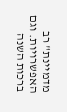מדמיינת" רב האפשרויות. וגם ברכות השנה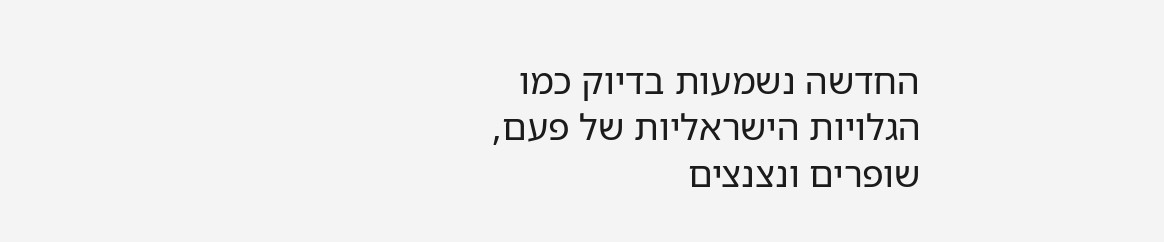החדשה נשמעות בדיוק כמו הגלויות הישראליות של פעם, שופרים ונצנצים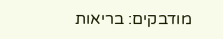מודבקים: בריאות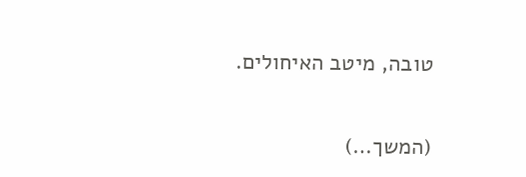טובה, מיטב האיחולים.

(המשך…)